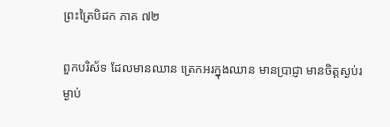ព្រះត្រៃបិដក ភាគ ៧២

ពួកបរិស័ទ ដែលមានឈាន ត្រេកអរក្នុងឈាន មានប្រាជ្ញា មានចិត្តស្ងប់រម្ងាប់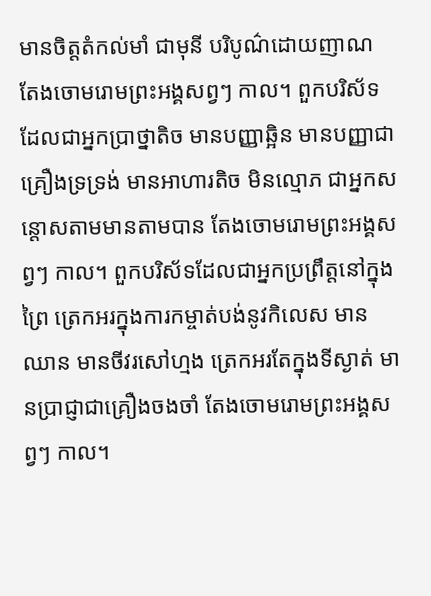មានចិត្តតំកល់មាំ ជាមុនី បរិបូណ៌ដោយញាណ តែងចោមរោមព្រះអង្គសព្វៗ កាល។ ពួកបរិស័ទដែលជាអ្នកប្រាថ្នាតិច មានបញ្ញាឆ្អិន មានបញ្ញាជាគ្រឿងទ្រទ្រង់ មានអាហារតិច មិនល្មោភ ជាអ្នកសន្តោសតាមមានតាមបាន តែងចោមរោមព្រះអង្គសព្វៗ កាល។ ពួកបរិស័ទដែលជាអ្នកប្រព្រឹត្តនៅក្នុងព្រៃ ត្រេកអរក្នុងការកម្ចាត់បង់នូវកិលេស មានឈាន មានចីវរសៅហ្មង ត្រេកអរតែក្នុងទីស្ងាត់ មានប្រាជ្ញាជាគ្រឿងចងចាំ តែងចោមរោមព្រះអង្គសព្វៗ កាល។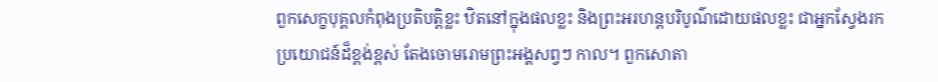ពួកសេក្ខបុគ្គលកំពុងប្រតិបត្តិខ្លះ ឋិតនៅក្នុងផលខ្លះ និងព្រះអរហន្តបរិបូណ៌ដោយផលខ្លះ ជាអ្នកស្វែងរកប្រយោជន៍ដ៏ខ្ពង់ខ្ពស់ តែងចោមរោមព្រះអង្គសព្វៗ កាល។ ពួកសោតា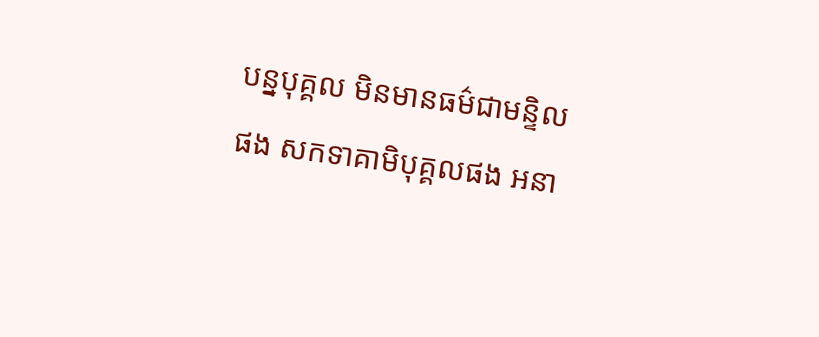បន្នបុគ្គល មិនមានធម៌ជាមន្ទិលផង សកទាគាមិបុគ្គលផង អនា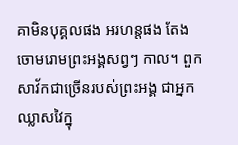គាមិនបុគ្គលផង អរហន្តផង តែងចោមរោមព្រះអង្គសព្វៗ កាល។ ពួកសាវ័កជាច្រើនរបស់ព្រះអង្គ ជាអ្នកឈ្លាសវៃក្នុ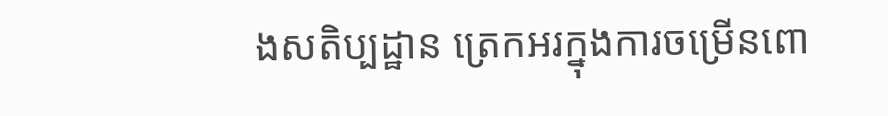ងសតិប្បដ្ឋាន ត្រេកអរក្នុងការចម្រើនពោ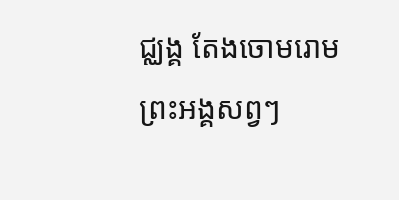ជ្ឈង្គ តែងចោមរោមព្រះអង្គសព្វៗ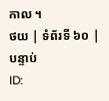កាល ។
ថយ | ទំព័រទី ៦០ | បន្ទាប់
ID: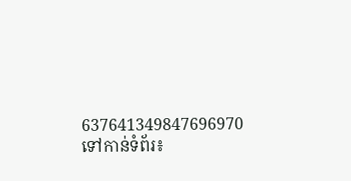637641349847696970
ទៅកាន់ទំព័រ៖